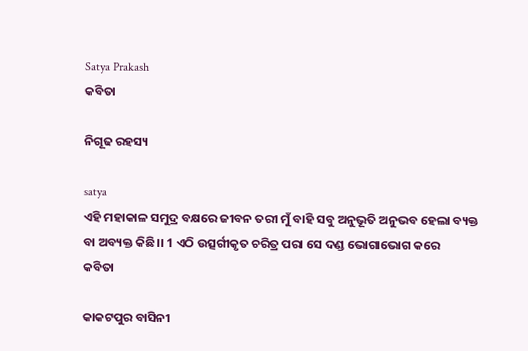Satya Prakash
କବିତା

ନିଗୂଢ ରହସ୍ୟ

satya
ଏହି ମହାକାଳ ସମୁଦ୍ର ବକ୍ଷରେ ଜୀବନ ତରୀ ମୁଁ ବାହି ସବୁ ଅନୁଭୂତି ଅନୁଭବ ହେଲା ବ୍ୟକ୍ତ ବା ଅବ୍ୟକ୍ତ କିଛି।। 1 ଏଠି ଉତ୍ସର୍ଗୀକୃତ ଚରିତ୍ର ପରା ସେ ଦଣ୍ଡ ଭୋଗାଭୋଗ କରେ
କବିତା

କାକଟପୁର ବାସିନୀ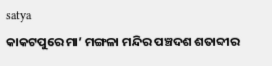satya
କାକଟପୁରେ ମା’ ମଙ୍ଗଳା ମନ୍ଦିର ପଞ୍ଚଦଶ ଶତାବ୍ଦୀର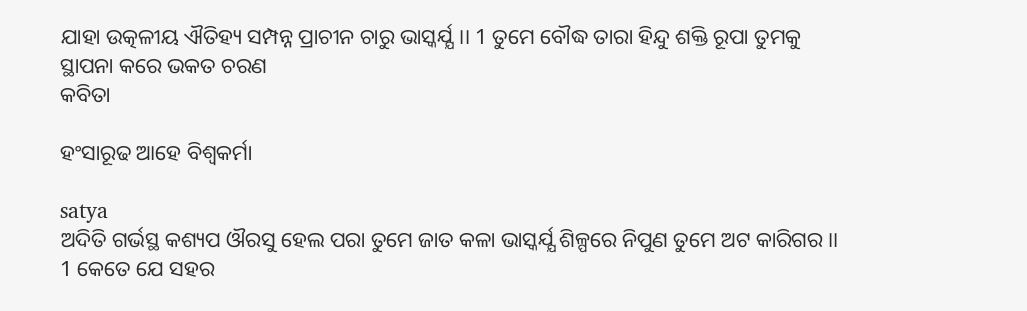ଯାହା ଉତ୍କଳୀୟ ଐତିହ୍ୟ ସମ୍ପନ୍ନ ପ୍ରାଚୀନ ଚାରୁ ଭାସ୍କର୍ଯ୍ଯ।। 1 ତୁମେ ବୌଦ୍ଧ ତାରା ହିନ୍ଦୁ ଶକ୍ତି ରୂପା ତୁମକୁ ସ୍ଥାପନା କରେ ଭକତ ଚରଣ
କବିତା

ହଂସାରୂଢ ଆହେ ବିଶ୍ୱକର୍ମା

satya
ଅଦିତି ଗର୍ଭସ୍ଥ କଶ୍ୟପ ଔରସୁ ହେଲ ପରା ତୁମେ ଜାତ କଳା ଭାସ୍କର୍ଯ୍ଯ ଶିଳ୍ପରେ ନିପୁଣ ତୁମେ ଅଟ କାରିଗର।। 1 କେତେ ଯେ ସହର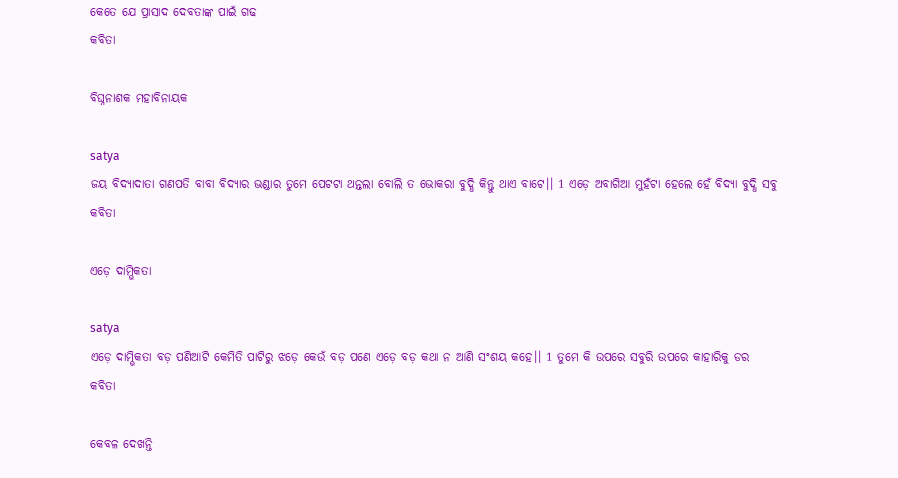କେତେ ଯେ ପ୍ରାସାଦ ଦେବତାଙ୍କ ପାଇଁ ଗଢ
କବିତା

ବିଘ୍ନନାଶକ ମହାବିନାୟକ

satya
ଜୟ ବିଦ୍ୟାଦାତା ଗଣପତି ବାବା ବିଦ୍ୟାର ଭଣ୍ଡାର ତୁମେ ପେଟଟା ଥନ୍ତଲା ବୋଲି ତ ଭୋକରା ବୁଦ୍ଧି କିନ୍ତୁ ଥାଏ ବାଟେ।। 1 ଏଡ଼େ ଅବାଗିଆ ମୁହଁଟା ହେଲେ ହେଁ ବିଦ୍ୟା ବୁଦ୍ଧି ସବୁ
କବିତା

ଏଡ଼େ ଦାମ୍ଭିକତା

satya
ଏଡ଼େ ଦାମ୍ଭିକତା ବଡ଼ ପଣିଆଟି କେମିତି ପାଟିରୁ ଝଡ଼େ କେଉଁ ବଡ଼ ପଣେ ଏଡ଼େ ବଡ଼ କଥା ନ ଆଣି ସଂଶୟ କହେ।। 1 ତୁମେ କି ଉପରେ ସବୁରି ଉପରେ କାହାରିକୁ ଡର
କବିତା

କେବଳ ଦେଖନ୍ତି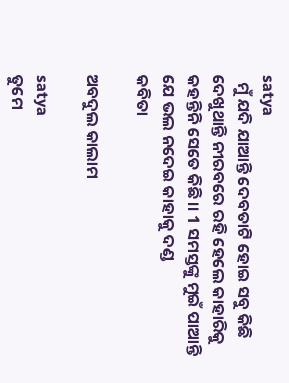satya
  ମୁଁ ଯଦି ଯାଆନ୍ତି ଦେବତାଟି ହୋଇ ସବୁ କିଛି ଦେଖୁଥାନ୍ତି ନୀରବରେ ରହି ହେଲେ କାହାରିକୁ କହନ୍ତିନି ସେତେ କିଛି।। 1 ସମସ୍ତଙ୍କୁ ମୁଇଁ ପାଆନ୍ତି ଯେ ଭଲ ନଦେଇ କାହାକୁ ଦଣ୍ଡ
କବିତା

ଅବଦୁଲ କାଲାମ

satya
ତୁମେ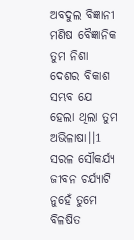ଅବଦୁଲ ବିଜ୍ଞାନୀ ମଣିଷ ବୈଜ୍ଞାନିକ ତୁମ ନିଶା ଦେଶର ବିକାଶ ସମ୍ଭବ ଯେ ହେଲା ଥିଲା ତୁମ ଅଭିଳାଷା।।1 ସରଳ ସୌକର୍ଯ୍ୟ ଜୀବନ ଚର୍ଯ୍ୟାଟି ନୁହେଁ ତୁମେ ବିଳଷିତ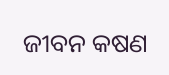ଜୀବନ କଷଣ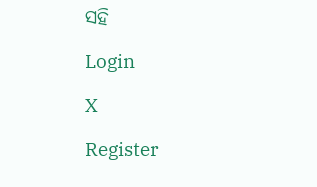ସହି

Login

X

Register